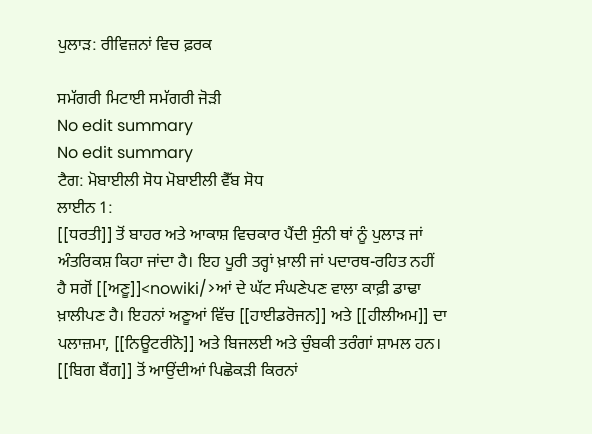ਪੁਲਾੜ: ਰੀਵਿਜ਼ਨਾਂ ਵਿਚ ਫ਼ਰਕ

ਸਮੱਗਰੀ ਮਿਟਾਈ ਸਮੱਗਰੀ ਜੋੜੀ
No edit summary
No edit summary
ਟੈਗ: ਮੋਬਾਈਲੀ ਸੋਧ ਮੋਬਾਈਲੀ ਵੈੱਬ ਸੋਧ
ਲਾਈਨ 1:
[[ਧਰਤੀ]] ਤੋਂ ਬਾਹਰ ਅਤੇ ਆਕਾਸ਼ ਵਿਚਕਾਰ ਪੈਂਦੀ ਸੁੰਨੀ ਥਾਂ ਨੂੰ ਪੁਲਾੜ ਜਾਂ ਅੰਤਰਿਕਸ਼ ਕਿਹਾ ਜਾਂਦਾ ਹੈ। ਇਹ ਪੂਰੀ ਤਰ੍ਹਾਂ ਖ਼ਾਲੀ ਜਾਂ ਪਦਾਰਥ-ਰਹਿਤ ਨਹੀਂ ਹੈ ਸਗੋਂ [[ਅਣੂ]]<nowiki/>ਆਂ ਦੇ ਘੱਟ ਸੰਘਣੇਪਣ ਵਾਲਾ ਕਾਫ਼ੀ ਡਾਢਾ ਖ਼ਾਲੀਪਣ ਹੈ। ਇਹਨਾਂ ਅਣੂਆਂ ਵਿੱਚ [[ਹਾਈਡਰੋਜਨ]] ਅਤੇ [[ਹੀਲੀਅਮ]] ਦਾ ਪਲਾਜ਼ਮਾ, [[ਨਿਊਟਰੀਨੋ]] ਅਤੇ ਬਿਜਲਈ ਅਤੇ ਚੁੰਬਕੀ ਤਰੰਗਾਂ ਸ਼ਾਮਲ ਹਨ। [[ਬਿਗ ਬੈਂਗ]] ਤੋਂ ਆਉਂਦੀਆਂ ਪਿਛੋਕੜੀ ਕਿਰਨਾਂ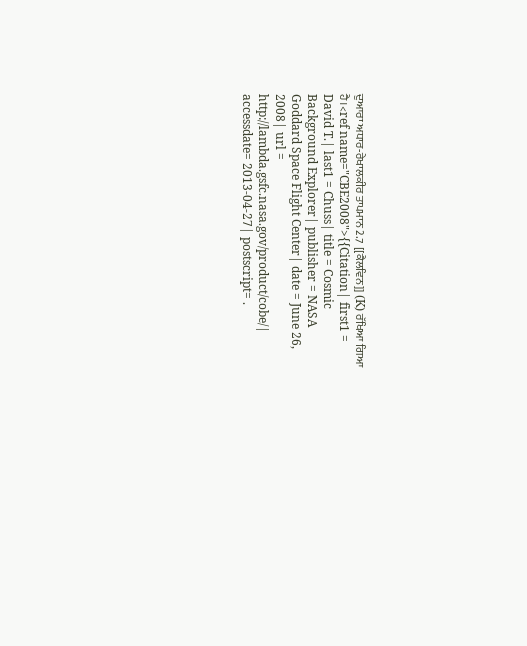ਦੁਆਰਾ ਅਧਾਰ-ਰੇਖਾਲਕੀਰ ਤਾਪਮਾਨ 2.7 [[ਕੈਲਵਿਨ]] (K) ਰੱਖਿਆ ਗਿਆ ਹੈ।<ref name="CBE2008">{{Citation| first1 = David T.| last1 = Chuss| title = Cosmic Background Explorer| publisher = NASA Goddard Space Flight Center| date = June 26, 2008| url = http://lambda.gsfc.nasa.gov/product/cobe/| accessdate= 2013-04-27| postscript= .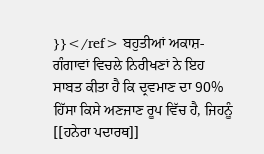}}</ref> ਬਹੁਤੀਆਂ ਅਕਾਸ਼-ਗੰਗਾਵਾਂ ਵਿਚਲੇ ਨਿਰੀਖਣਾਂ ਨੇ ਇਹ ਸਾਬਤ ਕੀਤਾ ਹੈ ਕਿ ਦ੍ਰਵਮਾਣ ਦਾ 90% ਹਿੱਸਾ ਕਿਸੇ ਅਣਜਾਣ ਰੂਪ ਵਿੱਚ ਹੈ, ਜਿਹਨੂੰ [[ਹਨੇਰਾ ਪਦਾਰਥ]]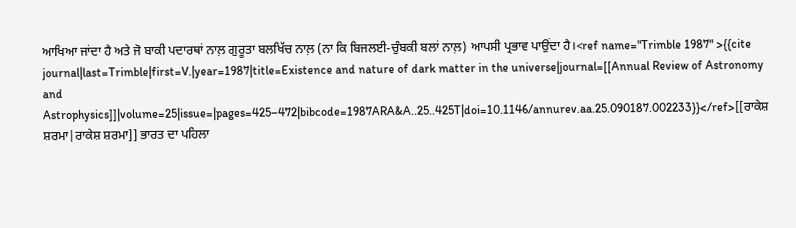ਆਖਿਆ ਜਾਂਦਾ ਹੈ ਅਤੇ ਜੋ ਬਾਕੀ ਪਦਾਰਥਾਂ ਨਾਲ਼ ਗੁਰੂਤਾ ਬਲਖਿੱਚ ਨਾਲ਼ (ਨਾ ਕਿ ਬਿਜਲਈ-ਚੁੰਬਕੀ ਬਲਾਂ ਨਾਲ਼) ਆਪਸੀ ਪ੍ਰਭਾਵ ਪਾਉਂਦਾ ਹੈ।<ref name="Trimble 1987" >{{cite journal|last=Trimble|first=V.|year=1987|title=Existence and nature of dark matter in the universe|journal=[[Annual Review of Astronomy and Astrophysics]]|volume=25|issue=|pages=425–472|bibcode=1987ARA&A..25..425T|doi=10.1146/annurev.aa.25.090187.002233}}</ref>[[ਰਾਕੇਸ਼ ਸ਼ਰਮਾ|ਰਾਕੇਸ਼ ਸ਼ਰਮਾ]] ਭਾਰਤ ਦਾ ਪਹਿਲਾ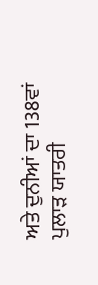ਅਤੇ ਦੁਨੀਆਂ ਦਾ 138ਵਾਂ ਪੁਲਾੜ ਯਾਤਰੀ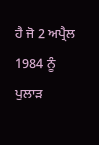ਹੈ ਜੋ 2 ਅਪ੍ਰੈਲ 1984 ਨੂੰ ਪੁਲਾੜ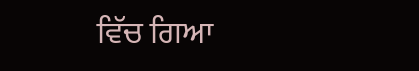ਵਿੱਚ ਗਿਆ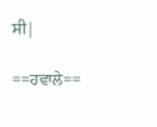ਸੀ|

==ਹਵਾਲੇ==